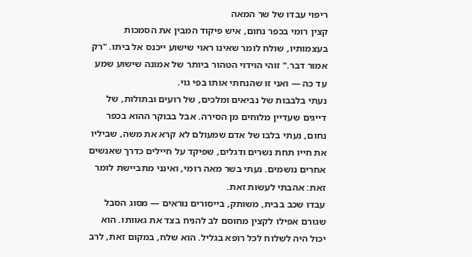ריפוי עבדו של שר המאה
קצין רומי בכפר נחום, איש פיקוד המבין את הסמכות בעצמותיו, שולח לומר שאינו ראוי שישוע ייכנס אל ביתו. "רק אמור דבר." זוהי הוידוי הטהור ביותר של אמונה שישוע שמע עד כה — ואני זו שהנחתי אותו בפי גוי.
נעתי בלבבות של נביאים ומלכים, של רועים ובתולות, של דייגים שעדיין מלוחים מן הסירה. אבל בבוקר ההוא בכפר נחום, נעתי בלבו של אדם שמעולם לא קרא את משה, שביליו את חייו תחת נשרים ודגלים, שפיקד על חיילים כדרך שאנשים אחרים נושמים. נעתי בשר מאה רומי, ואינני מתביישת לומר זאת: אהבתי לעשות זאת.
עבדו שכב בבית, משותק, בייסורים נוראים — מסוג הסבל שגורם אפילו לקצין מחוסם לב להניח בצד את גאוותו. הוא יכול היה לשלוח לכל רופא בגליל. הוא שלח, במקום זאת, לרב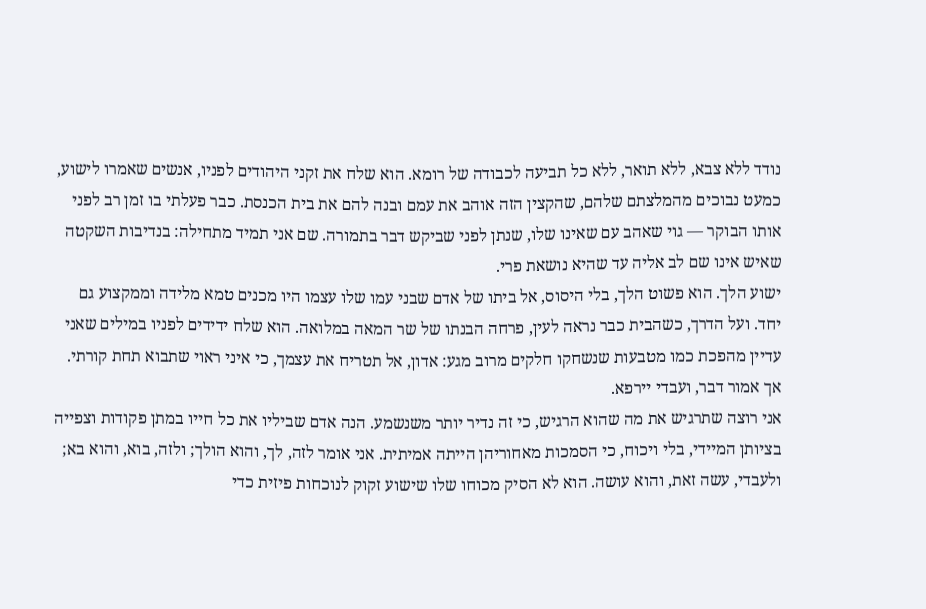נודד ללא צבא, ללא תואר, ללא כל תביעה לכבודה של רומא. הוא שלח את זקני היהודים לפניו, אנשים שאמרו לישוע, כמעט נבוכים מהמלצתם שלהם, שהקצין הזה אוהב את עמם ובנה להם את בית הכנסת. כבר פעלתי בו זמן רב לפני אותו הבוקר — גוי שאהב עם שאינו שלו, שנתן לפני שביקש דבר בתמורה. שם אני תמיד מתחילה: בנדיבות השקטה שאיש אינו שם לב אליה עד שהיא נושאת פרי.
ישוע הלך. הוא פשוט הלך, בלי היסוס, אל ביתו של אדם שבני עמו שלו עצמו היו מכנים טמא מלידה וממקצוע גם יחד. ועל הדרך, כשהבית כבר נראה לעין, פרחה הבנתו של שר המאה במלואה. הוא שלח ידידים לפניו במילים שאני עדיין מהפכת כמו מטבעות שנשחקו חלקים מרוב מגע: אדון, אל תטריח את עצמך, כי איני ראוי שתבוא תחת קורתי. אך אמור דבר, ועבדי יירפא.
אני רוצה שתרגיש את מה שהוא הרגיש, כי זה נדיר יותר משנשמע. הנה אדם שביליו את כל חייו במתן פקודות וצפייה בציותן המיידי, בלי ויכוח, כי הסמכות מאחוריהן הייתה אמיתית. אני אומר לזה, לך, והוא הולך; ולזה, בוא, והוא בא; ולעבדי, עשה זאת, והוא עושה. הוא לא הסיק מכוחו שלו שישוע זקוק לנוכחות פיזית כדי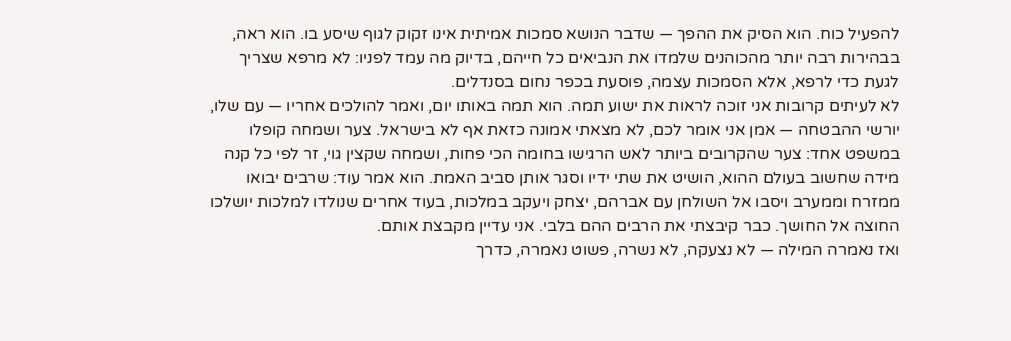להפעיל כוח. הוא הסיק את ההפך — שדבר הנושא סמכות אמיתית אינו זקוק לגוף שיסע בו. הוא ראה, בבהירות רבה יותר מהכוהנים שלמדו את הנביאים כל חייהם, בדיוק מה עמד לפניו: לא מרפא שצריך לגעת כדי לרפא, אלא הסמכות עצמה, פוסעת בכפר נחום בסנדלים.
לא לעיתים קרובות אני זוכה לראות את ישוע תמה. הוא תמה באותו יום, ואמר להולכים אחריו — עם שלו, יורשי ההבטחה — אמן אני אומר לכם, לא מצאתי אמונה כזאת אף לא בישראל. צער ושמחה קופלו במשפט אחד: צער שהקרובים ביותר לאש הרגישו בחומה הכי פחות, ושמחה שקצין גוי, זר לפי כל קנה מידה שחשוב בעולם ההוא, הושיט את שתי ידיו וסגר אותן סביב האמת. הוא אמר עוד: שרבים יבואו ממזרח וממערב ויסבו אל השולחן עם אברהם, יצחק ויעקב במלכות, בעוד אחרים שנולדו למלכות יושלכו החוצה אל החושך. כבר קיבצתי את הרבים ההם בלבי. אני עדיין מקבצת אותם.
ואז נאמרה המילה — לא נצעקה, לא נשרה, פשוט נאמרה, כדרך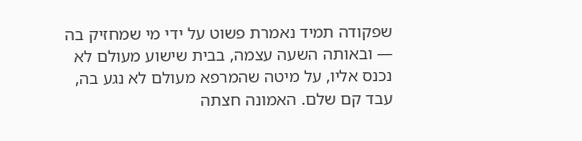שפקודה תמיד נאמרת פשוט על ידי מי שמחזיק בה — ובאותה השעה עצמה, בבית שישוע מעולם לא נכנס אליו, על מיטה שהמרפא מעולם לא נגע בה, עבד קם שלם. האמונה חצתה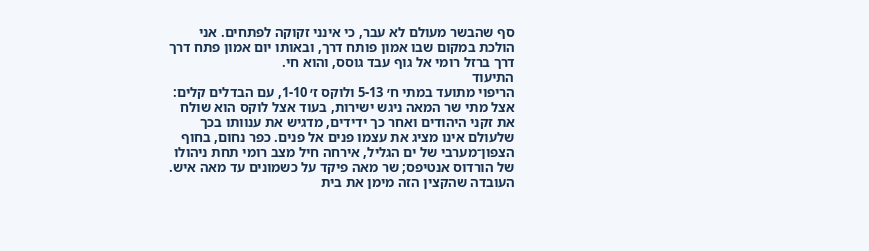סף שהבשר מעולם לא עבר, כי אינני זקוקה לפתחים. אני הולכת במקום שבו אמון פותח דרך, ובאותו יום אמון פתח דרך דרך ברזל רומי אל גוף עבד גוסס, והוא חי.
התיעוד
הריפוי מתועד במתי ח׳ 5-13 ולוקס ז׳ 1-10, עם הבדלים קלים: אצל מתי שר המאה ניגש ישירות, בעוד אצל לוקס הוא שולח את זקני היהודים ואחר כך ידידים, מדגיש את ענוותו בכך שלעולם אינו מציג את עצמו פנים אל פנים. כפר נחום, בחוף הצפון־מערבי של ים הגליל, אירחה חיל מצב רומי תחת ניהולו של הורדוס אנטיפס; שר מאה פיקד על כשמונים עד מאה איש. העובדה שהקצין הזה מימן את בית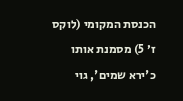הכנסת המקומי (לוקס ז׳ 5) מסמנת אותו כ'ירא שמים', גוי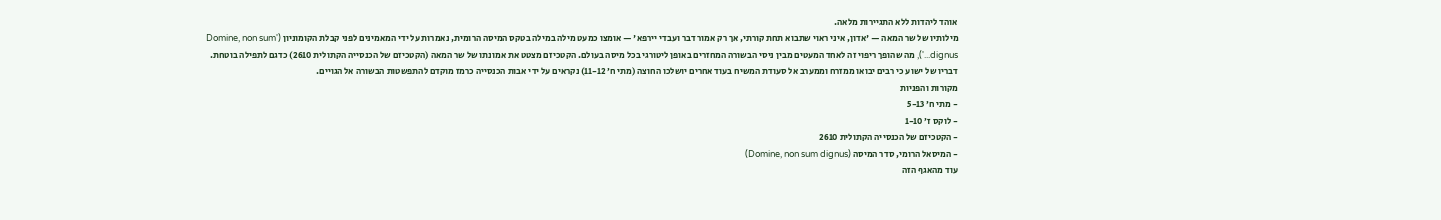אוהד ליהדות ללא התגיירות מלאה.
מילותיו של שר המאה — 'אדון, איני ראוי שתבוא תחת קורתי, אך רק אמור דבר ועבדי יירפא' — אומצו כמעט מילה במילה בטקס המיסה הרומית, נאמרות על ידי המאמינים לפני קבלת הקומוניון ('Domine, non sum dignus...'), מה שהופך ריפוי זה לאחד המעטים מבין ניסי הבשורה המחזרים באופן ליטורגי בכל מיסה בעולם. הקטכיזם מצטט את אמונתו של שר המאה (הקטכיזם של הכנסייה הקתולית 2610) כדגם לתפילה בוטחת. דבריו של ישוע כי רבים יבואו ממזרח וממערב אל סעודת המשיח בעוד אחרים יושלכו החוצה (מתי ח׳ 11-12) נקראים על ידי אבות הכנסייה כרמז מוקדם להתפשטות הבשורה אל הגויים.
מקורות והפניות
- מתי ח׳ 5-13
- לוקס ז׳ 1-10
- הקטכיזם של הכנסייה הקתולית 2610
- המיסאל הרומי, סדר המיסה (Domine, non sum dignus)
עוד מהאגף הזה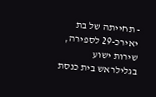- תחייתה של בת יאירכ-29 לספירה, שירות ישוע בגלילראש בית כנסת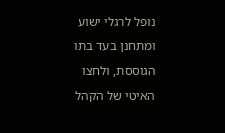נופל לרגלי ישוע ומתחנן בעד בתו הגוססת, ולחצו האיטי של הקהל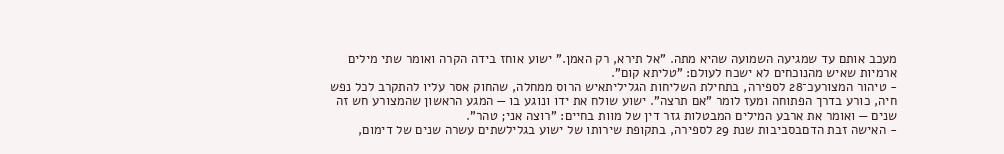מעכב אותם עד שמגיעה השמועה שהיא מתה. "אל תירא, רק האמן." ישוע אוחז בידה הקרה ואומר שתי מילים ארמיות שאיש מהנוכחים לא ישכח לעולם: "טליתא קום".
- טיהור המצורעכ־28 לספירה, בתחילת השליחות הגליליתאיש הרוס ממחלה, שהחוק אסר עליו להתקרב לכל נפש חיה, כורע בדרך הפתוחה ומעז לומר "אם תרצה". ישוע שולח את ידו ונוגע בו — המגע הראשון שהמצורע חש זה שנים — ואומר את ארבע המילים המבטלות גזר דין של מוות בחיים: "רוצה אני; טהר".
- האישה זבת הדםבסביבות שנת 29 לספירה, בתקופת שירותו של ישוע בגלילשתים עשרה שנים של דימום,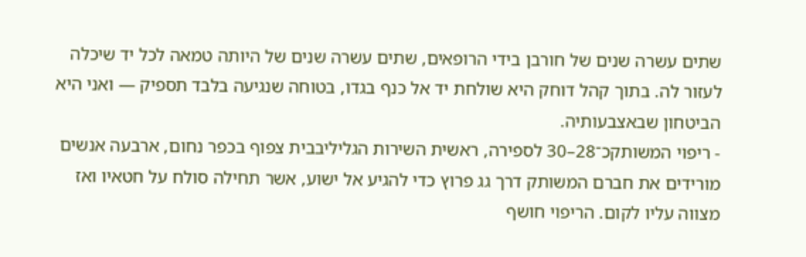שתים עשרה שנים של חורבן בידי הרופאים, שתים עשרה שנים של היותה טמאה לכל יד שיכלה לעזור לה. בתוך קהל דוחק היא שולחת יד אל כנף בגדו, בטוחה שנגיעה בלבד תספיק — ואני היא הביטחון שבאצבעותיה.
- ריפוי המשותקכ־28–30 לספירה, ראשית השירות הגליליבבית צפוף בכפר נחום, ארבעה אנשים מורידים את חברם המשותק דרך גג פרוץ כדי להגיע אל ישוע, אשר תחילה סולח על חטאיו ואז מצווה עליו לקום. הריפוי חושף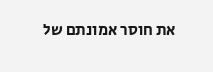את חוסר אמונתם של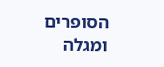הסופרים ומגלה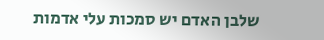שלבן האדם יש סמכות עלי אדמות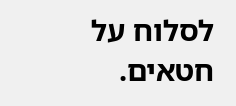לסלוח על חטאים.